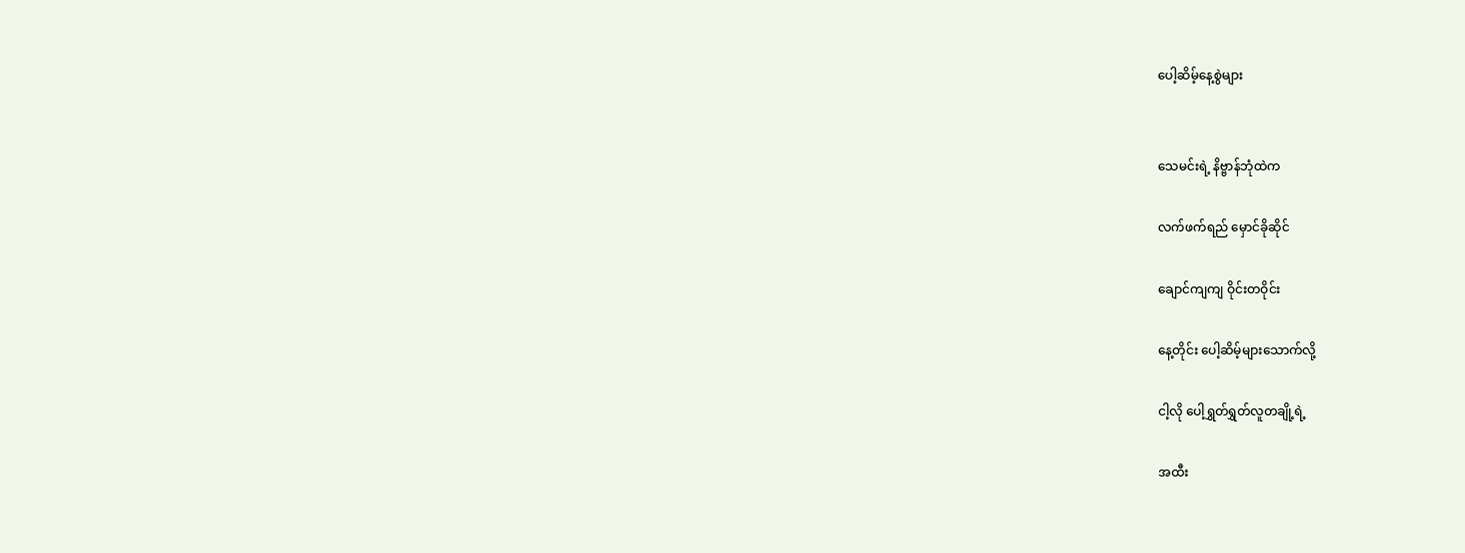ပေါ့ဆိမ့်နေ့စွဲများ


သေမင်းရဲ့ နိဗ္ဗာန်ဘုံထဲက

လက်ဖက်ရည် မှောင်ခိုဆိုင်

ချောင်ကျကျ ဝိုင်းတဝိုင်း

နေ့တိုင်း ပေါ့ဆိမ့်များသောက်လို့

ငါ့လို ပေါ့ရွှတ်ရွှတ်လူတချို့ရဲ့

အထီး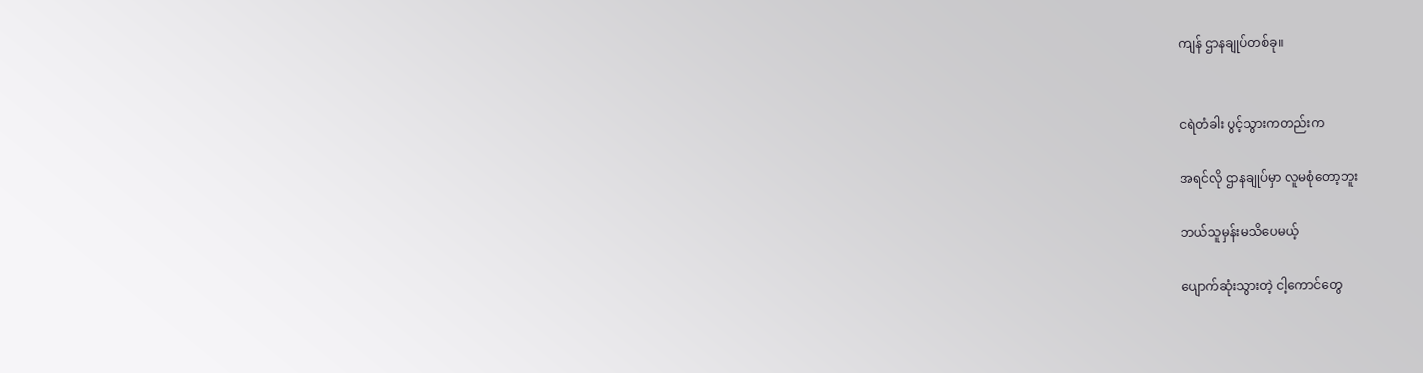ကျန် ဌာနချုပ်တစ်ခု။


ငရဲတံခါး ပွင့်သွားကတည်းက

အရင်လို ဌာနချုပ်မှာ လူမစုံတော့ဘူး

ဘယ်သူမှန်းမသိပေမယ့်

ပျောက်ဆုံးသွားတဲ့ ငါ့ကောင်တွေ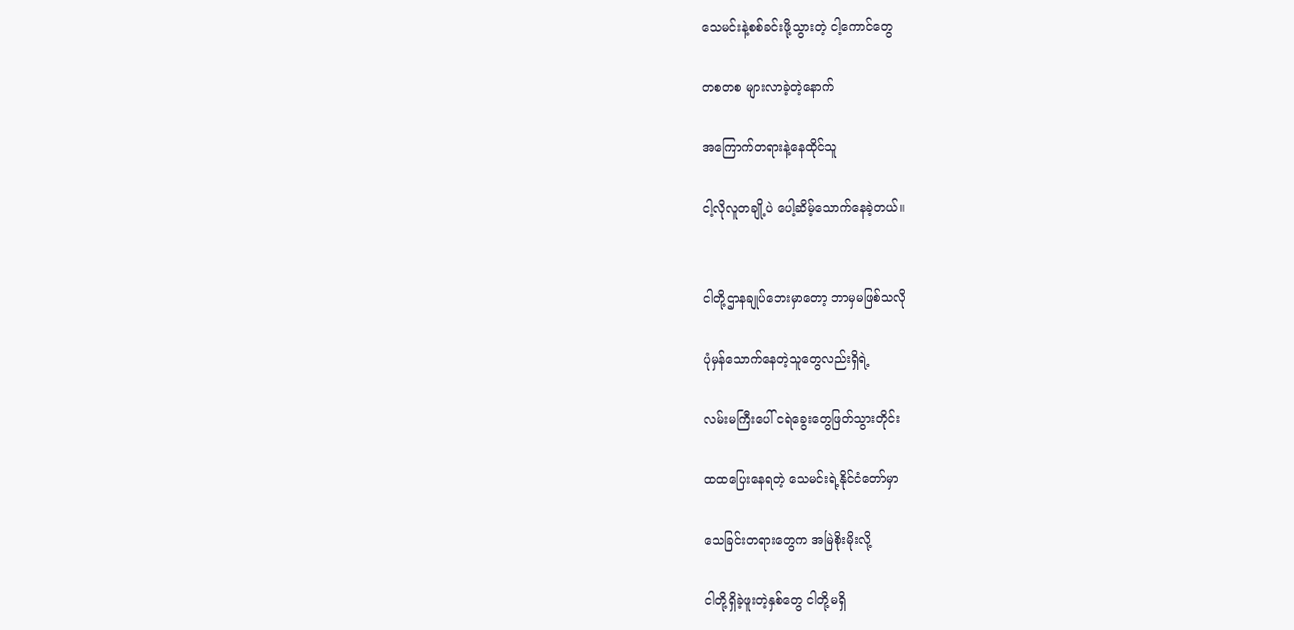သေမင်းနဲ့စစ်ခင်းဖို့သွားတဲ့ ငါ့ကောင်တွေ

တစတစ များလာခဲ့တဲ့နောက်

အကြောက်တရားနဲ့နေထိုင်သူ

ငါ့လိုလူတချို့ပဲ ပေါ့ဆိမ့်သောက်နေခဲ့တယ်။


ငါတို့ဌာနချုပ်ဘေးမှာတော့ ဘာမှမဖြစ်သလို

ပုံမှန်သောက်နေတဲ့သူတွေလည်းရှိရဲ့

လမ်းမကြီးပေါ် ငရဲခွေးတွေဖြတ်သွားတိုင်း

ထထပြေးနေရတဲ့ သေမင်းရဲ့နိုင်ငံတော်မှာ

သေခြင်းတရားတွေက အမြဲစိုးမိုးလို့

ငါတို့ရှိခဲ့ဖူးတဲ့နှစ်တွေ ငါတို့မရှိ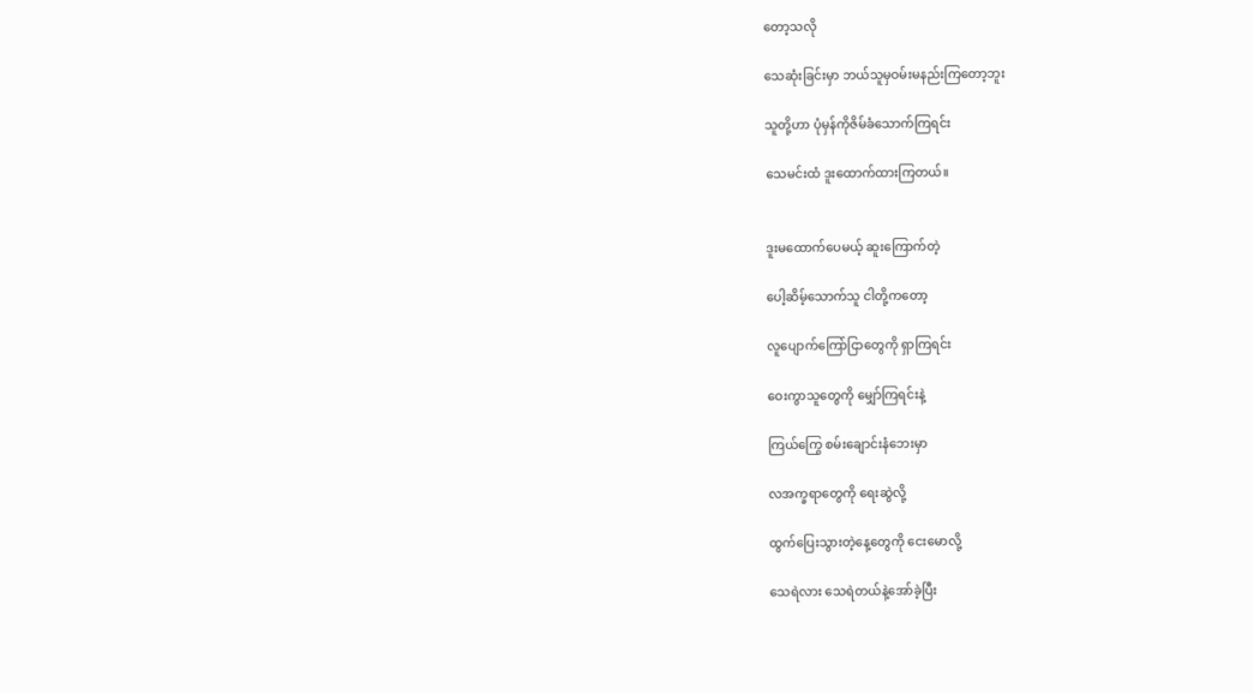တော့သလို

သေဆုံးခြင်းမှာ ဘယ်သူမှဝမ်းမနည်းကြတော့ဘူး

သူတို့ဟာ ပုံမှန်ကိုဇိမ်ခံသောက်ကြရင်း

သေမင်းထံ ဒူးထောက်ထားကြတယ်။


ဒူးမထောက်ပေမယ့် ဆူးကြောက်တဲ့

ပေါ့ဆိမ့်သောက်သူ ငါတို့ကတော့

လူပျောက်ကြော်ငြာတွေကို ရှာကြရင်း

ဝေးကွာသူတွေကို မျှော်ကြရင်းနဲ့

ကြယ်ကြွေ စမ်းချောင်းနံဘေးမှာ

လအက္ခရာတွေကို ရေးဆွဲလို့

ထွက်ပြေးသွားတဲ့နေ့တွေကို ငေးမောလို့

သေရဲလား သေရဲတယ်နဲ့အော်ခဲ့ပြီး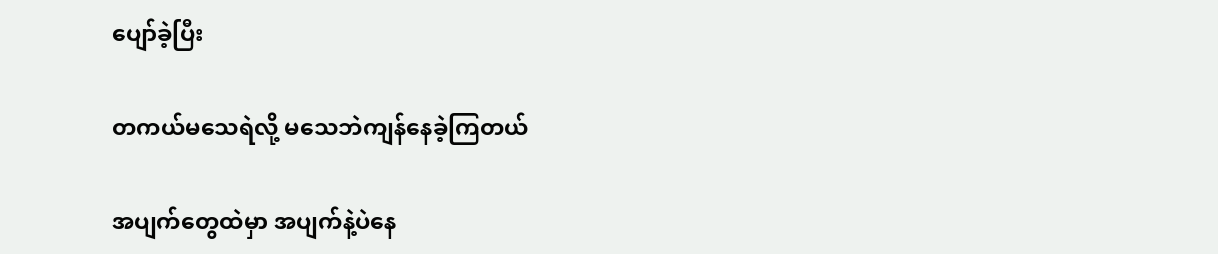ပျော်ခဲ့ပြီး

တကယ်မသေရဲလို့ မသေဘဲကျန်နေခဲ့ကြတယ်

အပျက်တွေထဲမှာ အပျက်နဲ့ပဲနေ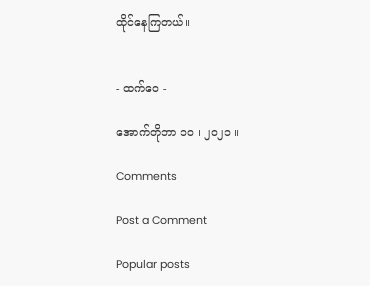ထိုင်နေကြတယ်။


- ထက်ဝေ -

အောက်တိုဘာ ၁၀ ၊ ၂၀၂၁ ။

Comments

Post a Comment

Popular posts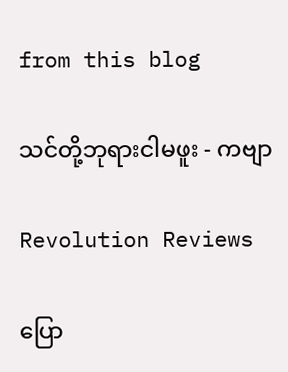from this blog

သင်တို့ဘုရားငါမဖူး - ကဗျာ

Revolution Reviews

ပြော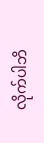လိုက်ပါဘိ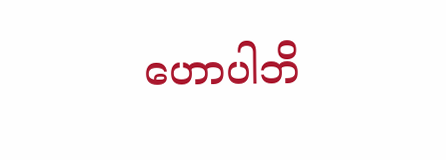ဟောပါဘိ